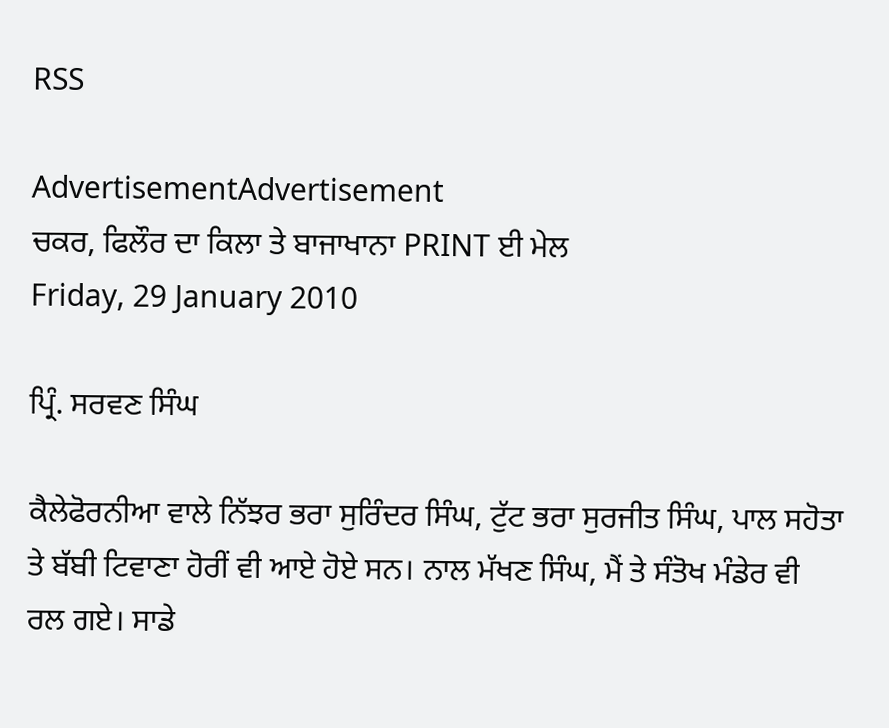RSS

AdvertisementAdvertisement
ਚਕਰ, ਫਿਲੌਰ ਦਾ ਕਿਲਾ ਤੇ ਬਾਜਾਖਾਨਾ PRINT ਈ ਮੇਲ
Friday, 29 January 2010

ਪ੍ਰਿੰ. ਸਰਵਣ ਸਿੰਘ

ਕੈਲੇਫੋਰਨੀਆ ਵਾਲੇ ਨਿੱਝਰ ਭਰਾ ਸੁਰਿੰਦਰ ਸਿੰਘ, ਟੁੱਟ ਭਰਾ ਸੁਰਜੀਤ ਸਿੰਘ, ਪਾਲ ਸਹੋਤਾ ਤੇ ਬੱਬੀ ਟਿਵਾਣਾ ਹੋਰੀਂ ਵੀ ਆਏ ਹੋਏ ਸਨ। ਨਾਲ ਮੱਖਣ ਸਿੰਘ, ਮੈਂ ਤੇ ਸੰਤੋਖ ਮੰਡੇਰ ਵੀ ਰਲ ਗਏ। ਸਾਡੇ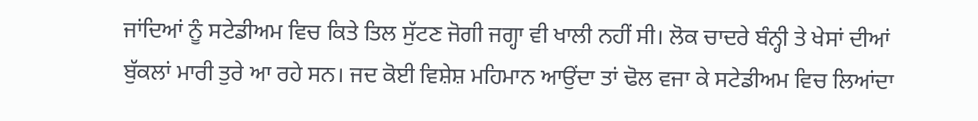ਜਾਂਦਿਆਂ ਨੂੰ ਸਟੇਡੀਅਮ ਵਿਚ ਕਿਤੇ ਤਿਲ ਸੁੱਟਣ ਜੋਗੀ ਜਗ੍ਹਾ ਵੀ ਖਾਲੀ ਨਹੀਂ ਸੀ। ਲੋਕ ਚਾਦਰੇ ਬੰਨ੍ਹੀ ਤੇ ਖੇਸਾਂ ਦੀਆਂ ਬੁੱਕਲਾਂ ਮਾਰੀ ਤੁਰੇ ਆ ਰਹੇ ਸਨ। ਜਦ ਕੋਈ ਵਿਸ਼ੇਸ਼ ਮਹਿਮਾਨ ਆਉਂਦਾ ਤਾਂ ਢੋਲ ਵਜਾ ਕੇ ਸਟੇਡੀਅਮ ਵਿਚ ਲਿਆਂਦਾ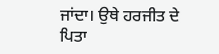ਜਾਂਦਾ। ਉਥੇ ਹਰਜੀਤ ਦੇ ਪਿਤਾ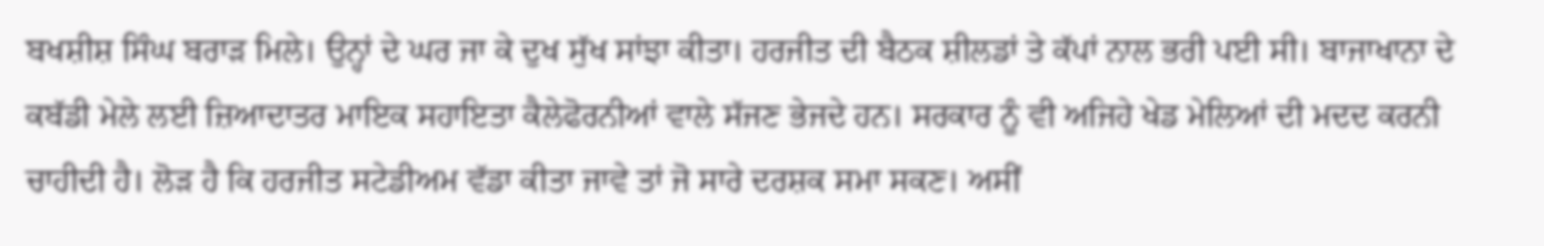ਬਖਸ਼ੀਸ਼ ਸਿੰਘ ਬਰਾੜ ਮਿਲੇ। ਉਨ੍ਹਾਂ ਦੇ ਘਰ ਜਾ ਕੇ ਦੁਖ ਸੁੱਖ ਸਾਂਝਾ ਕੀਤਾ। ਹਰਜੀਤ ਦੀ ਬੈਠਕ ਸ਼ੀਲਡਾਂ ਤੇ ਕੱਪਾਂ ਨਾਲ ਭਰੀ ਪਈ ਸੀ। ਬਾਜਾਖਾਨਾ ਦੇ ਕਬੱਡੀ ਮੇਲੇ ਲਈ ਜ਼ਿਆਦਾਤਰ ਮਾਇਕ ਸਹਾਇਤਾ ਕੈਲੇਫੋਰਨੀਆਂ ਵਾਲੇ ਸੱਜਣ ਭੇਜਦੇ ਹਨ। ਸਰਕਾਰ ਨੂੰ ਵੀ ਅਜਿਹੇ ਖੇਡ ਮੇਲਿਆਂ ਦੀ ਮਦਦ ਕਰਨੀ ਚਾਹੀਦੀ ਹੈ। ਲੋੜ ਹੈ ਕਿ ਹਰਜੀਤ ਸਟੇਡੀਅਮ ਵੱਡਾ ਕੀਤਾ ਜਾਵੇ ਤਾਂ ਜੋ ਸਾਰੇ ਦਰਸ਼ਕ ਸਮਾ ਸਕਣ। ਅਸੀਂ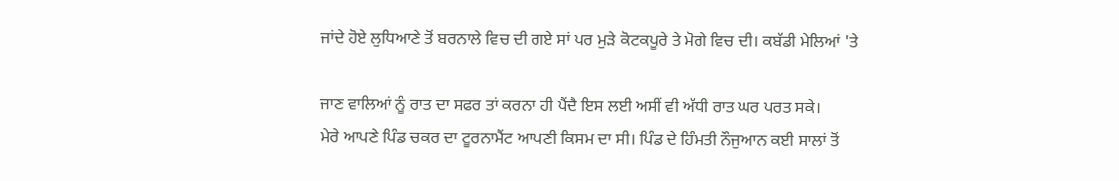ਜਾਂਦੇ ਹੋਏ ਲੁਧਿਆਣੇ ਤੋਂ ਬਰਨਾਲੇ ਵਿਚ ਦੀ ਗਏ ਸਾਂ ਪਰ ਮੁੜੇ ਕੋਟਕਪੂਰੇ ਤੇ ਮੋਗੇ ਵਿਚ ਦੀ। ਕਬੱਡੀ ਮੇਲਿਆਂ 'ਤੇ

ਜਾਣ ਵਾਲਿਆਂ ਨੂੰ ਰਾਤ ਦਾ ਸਫਰ ਤਾਂ ਕਰਨਾ ਹੀ ਪੈਂਦੈ ਇਸ ਲਈ ਅਸੀਂ ਵੀ ਅੱਧੀ ਰਾਤ ਘਰ ਪਰਤ ਸਕੇ।
ਮੇਰੇ ਆਪਣੇ ਪਿੰਡ ਚਕਰ ਦਾ ਟੂਰਨਾਮੈਂਟ ਆਪਣੀ ਕਿਸਮ ਦਾ ਸੀ। ਪਿੰਡ ਦੇ ਹਿੰਮਤੀ ਨੌਜੁਆਨ ਕਈ ਸਾਲਾਂ ਤੋਂ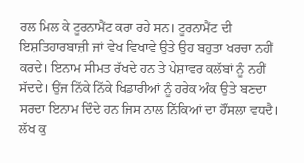ਰਲ ਮਿਲ ਕੇ ਟੂਰਨਾਮੈਂਟ ਕਰਾ ਰਹੇ ਸਨ। ਟੂਰਨਾਮੈਂਟ ਦੀ ਇਸ਼ਤਿਹਾਰਬਾਜ਼ੀ ਜਾਂ ਵੇਖ ਵਿਖਾਵੇ ਉਤੇ ਉਹ ਬਹੁਤਾ ਖਰਚਾ ਨਹੀਂ ਕਰਦੇ। ਇਨਾਮ ਸੀਮਤ ਰੱਖਦੇ ਹਨ ਤੇ ਪੇਸ਼ਾਵਰ ਕਲੱਬਾਂ ਨੂੰ ਨਹੀਂ ਸੱਦਦੇ। ਉਂਜ ਨਿੱਕੇ ਨਿੱਕੇ ਖਿਡਾਰੀਆਂ ਨੂੰ ਹਰੇਕ ਅੰਕ ਉਤੇ ਬਣਦਾ ਸਰਦਾ ਇਨਾਮ ਦਿੰਦੇ ਹਨ ਜਿਸ ਨਾਲ ਨਿੱਕਿਆਂ ਦਾ ਹੌਂਸਲਾ ਵਧਦੈ। ਲੱਖ ਕੁ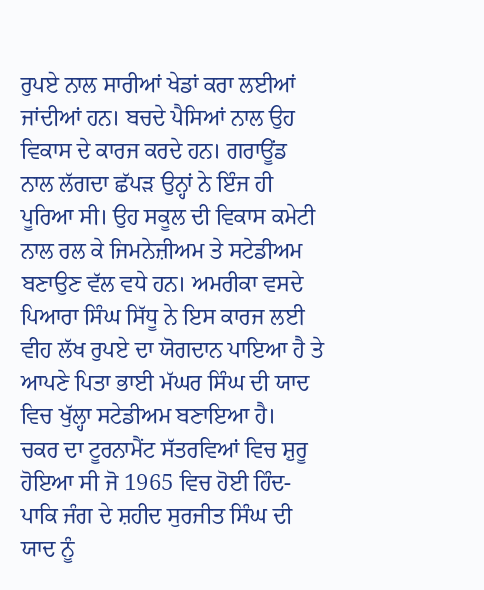ਰੁਪਏ ਨਾਲ ਸਾਰੀਆਂ ਖੇਡਾਂ ਕਰਾ ਲਈਆਂ ਜਾਂਦੀਆਂ ਹਨ। ਬਚਦੇ ਪੈਸਿਆਂ ਨਾਲ ਉਹ ਵਿਕਾਸ ਦੇ ਕਾਰਜ ਕਰਦੇ ਹਨ। ਗਰਾਊਂਡ ਨਾਲ ਲੱਗਦਾ ਛੱਪੜ ਉਨ੍ਹਾਂ ਨੇ ਇੰਜ ਹੀ ਪੂਰਿਆ ਸੀ। ਉਹ ਸਕੂਲ ਦੀ ਵਿਕਾਸ ਕਮੇਟੀ ਨਾਲ ਰਲ ਕੇ ਜਿਮਨੇਜ਼ੀਅਮ ਤੇ ਸਟੇਡੀਅਮ ਬਣਾਉਣ ਵੱਲ ਵਧੇ ਹਨ। ਅਮਰੀਕਾ ਵਸਦੇ ਪਿਆਰਾ ਸਿੰਘ ਸਿੱਧੂ ਨੇ ਇਸ ਕਾਰਜ ਲਈ ਵੀਹ ਲੱਖ ਰੁਪਏ ਦਾ ਯੋਗਦਾਨ ਪਾਇਆ ਹੈ ਤੇ ਆਪਣੇ ਪਿਤਾ ਭਾਈ ਮੱਘਰ ਸਿੰਘ ਦੀ ਯਾਦ ਵਿਚ ਖੁੱਲ੍ਹਾ ਸਟੇਡੀਅਮ ਬਣਾਇਆ ਹੈ।
ਚਕਰ ਦਾ ਟੂਰਨਾਮੈਂਟ ਸੱਤਰਵਿਆਂ ਵਿਚ ਸ਼ੁਰੂ ਹੋਇਆ ਸੀ ਜੋ 1965 ਵਿਚ ਹੋਈ ਹਿੰਦ-ਪਾਕਿ ਜੰਗ ਦੇ ਸ਼ਹੀਦ ਸੁਰਜੀਤ ਸਿੰਘ ਦੀ ਯਾਦ ਨੂੰ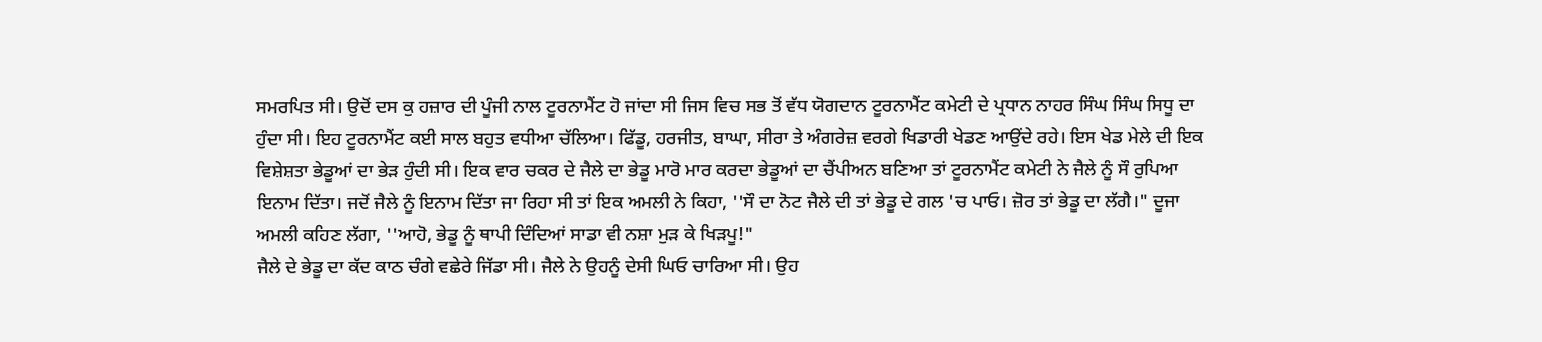ਸਮਰਪਿਤ ਸੀ। ਉਦੋਂ ਦਸ ਕੁ ਹਜ਼ਾਰ ਦੀ ਪੂੰਜੀ ਨਾਲ ਟੂਰਨਾਮੈਂਟ ਹੋ ਜਾਂਦਾ ਸੀ ਜਿਸ ਵਿਚ ਸਭ ਤੋਂ ਵੱਧ ਯੋਗਦਾਨ ਟੂਰਨਾਮੈਂਟ ਕਮੇਟੀ ਦੇ ਪ੍ਰਧਾਨ ਨਾਹਰ ਸਿੰਘ ਸਿੰਘ ਸਿਧੂ ਦਾ ਹੁੰਦਾ ਸੀ। ਇਹ ਟੂਰਨਾਮੈਂਟ ਕਈ ਸਾਲ ਬਹੁਤ ਵਧੀਆ ਚੱਲਿਆ। ਫਿੱਡੂ, ਹਰਜੀਤ, ਬਾਘਾ, ਸੀਰਾ ਤੇ ਅੰਗਰੇਜ਼ ਵਰਗੇ ਖਿਡਾਰੀ ਖੇਡਣ ਆਉਂਦੇ ਰਹੇ। ਇਸ ਖੇਡ ਮੇਲੇ ਦੀ ਇਕ ਵਿਸ਼ੇਸ਼ਤਾ ਭੇਡੂਆਂ ਦਾ ਭੇੜ ਹੁੰਦੀ ਸੀ। ਇਕ ਵਾਰ ਚਕਰ ਦੇ ਜੈਲੇ ਦਾ ਭੇਡੂ ਮਾਰੋ ਮਾਰ ਕਰਦਾ ਭੇਡੂਆਂ ਦਾ ਚੈਂਪੀਅਨ ਬਣਿਆ ਤਾਂ ਟੂਰਨਾਮੈਂਟ ਕਮੇਟੀ ਨੇ ਜੈਲੇ ਨੂੰ ਸੌ ਰੁਪਿਆ ਇਨਾਮ ਦਿੱਤਾ। ਜਦੋਂ ਜੈਲੇ ਨੂੰ ਇਨਾਮ ਦਿੱਤਾ ਜਾ ਰਿਹਾ ਸੀ ਤਾਂ ਇਕ ਅਮਲੀ ਨੇ ਕਿਹਾ, ''ਸੌ ਦਾ ਨੋਟ ਜੈਲੇ ਦੀ ਤਾਂ ਭੇਡੂ ਦੇ ਗਲ 'ਚ ਪਾਓ। ਜ਼ੋਰ ਤਾਂ ਭੇਡੂ ਦਾ ਲੱਗੈ।" ਦੂਜਾ ਅਮਲੀ ਕਹਿਣ ਲੱਗਾ, ''ਆਹੋ, ਭੇਡੂ ਨੂੰ ਥਾਪੀ ਦਿੰਦਿਆਂ ਸਾਡਾ ਵੀ ਨਸ਼ਾ ਮੁੜ ਕੇ ਖਿੜਪੂ!"
ਜੈਲੇ ਦੇ ਭੇਡੂ ਦਾ ਕੱਦ ਕਾਠ ਚੰਗੇ ਵਛੇਰੇ ਜਿੱਡਾ ਸੀ। ਜੈਲੇ ਨੇ ਉਹਨੂੰ ਦੇਸੀ ਘਿਓ ਚਾਰਿਆ ਸੀ। ਉਹ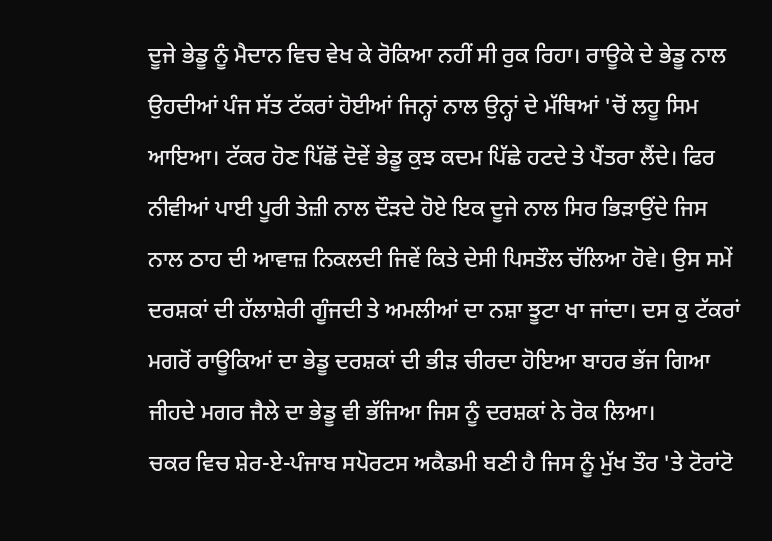ਦੂਜੇ ਭੇਡੂ ਨੂੰ ਮੈਦਾਨ ਵਿਚ ਵੇਖ ਕੇ ਰੋਕਿਆ ਨਹੀਂ ਸੀ ਰੁਕ ਰਿਹਾ। ਰਾਊਕੇ ਦੇ ਭੇਡੂ ਨਾਲ ਉਹਦੀਆਂ ਪੰਜ ਸੱਤ ਟੱਕਰਾਂ ਹੋਈਆਂ ਜਿਨ੍ਹਾਂ ਨਾਲ ਉਨ੍ਹਾਂ ਦੇ ਮੱਥਿਆਂ 'ਚੋਂ ਲਹੂ ਸਿਮ ਆਇਆ। ਟੱਕਰ ਹੋਣ ਪਿੱਛੋਂ ਦੋਵੇਂ ਭੇਡੂ ਕੁਝ ਕਦਮ ਪਿੱਛੇ ਹਟਦੇ ਤੇ ਪੈਂਤਰਾ ਲੈਂਦੇ। ਫਿਰ ਨੀਵੀਆਂ ਪਾਈ ਪੂਰੀ ਤੇਜ਼ੀ ਨਾਲ ਦੌੜਦੇ ਹੋਏ ਇਕ ਦੂਜੇ ਨਾਲ ਸਿਰ ਭਿੜਾਉਂਦੇ ਜਿਸ ਨਾਲ ਠਾਹ ਦੀ ਆਵਾਜ਼ ਨਿਕਲਦੀ ਜਿਵੇਂ ਕਿਤੇ ਦੇਸੀ ਪਿਸਤੌਲ ਚੱਲਿਆ ਹੋਵੇ। ਉਸ ਸਮੇਂ ਦਰਸ਼ਕਾਂ ਦੀ ਹੱਲਾਸ਼ੇਰੀ ਗੂੰਜਦੀ ਤੇ ਅਮਲੀਆਂ ਦਾ ਨਸ਼ਾ ਝੂਟਾ ਖਾ ਜਾਂਦਾ। ਦਸ ਕੁ ਟੱਕਰਾਂ ਮਗਰੋਂ ਰਾਊਕਿਆਂ ਦਾ ਭੇਡੂ ਦਰਸ਼ਕਾਂ ਦੀ ਭੀੜ ਚੀਰਦਾ ਹੋਇਆ ਬਾਹਰ ਭੱਜ ਗਿਆ ਜੀਹਦੇ ਮਗਰ ਜੈਲੇ ਦਾ ਭੇਡੂ ਵੀ ਭੱਜਿਆ ਜਿਸ ਨੂੰ ਦਰਸ਼ਕਾਂ ਨੇ ਰੋਕ ਲਿਆ।
ਚਕਰ ਵਿਚ ਸ਼ੇਰ-ਏ-ਪੰਜਾਬ ਸਪੋਰਟਸ ਅਕੈਡਮੀ ਬਣੀ ਹੈ ਜਿਸ ਨੂੰ ਮੁੱਖ ਤੌਰ 'ਤੇ ਟੋਰਾਂਟੋ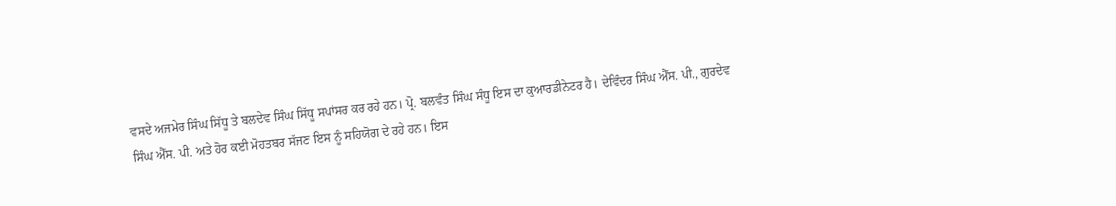ਵਸਦੇ ਅਜਮੇਰ ਸਿੰਘ ਸਿੱਧੂ ਤੇ ਬਲਦੇਵ ਸਿੰਘ ਸਿੱਧੂ ਸਪਾਂਸਰ ਕਰ ਰਹੇ ਹਨ। ਪ੍ਰੋ. ਬਲਵੰਤ ਸਿੰਘ ਸੰਧੂ ਇਸ ਦਾ ਕੁਆਰਡੀਨੇਟਰ ਹੈ। ਦੇਵਿੰਦਰ ਸਿੰਘ ਐੱਸ. ਪੀ., ਗੁਰਦੇਵ ਸਿੰਘ ਐੱਸ. ਪੀ. ਅਤੇ ਹੋਰ ਕਈ ਮੋਹਤਬਰ ਸੱਜਣ ਇਸ ਨੂੰ ਸਹਿਯੋਗ ਦੇ ਰਹੇ ਹਨ। ਇਸ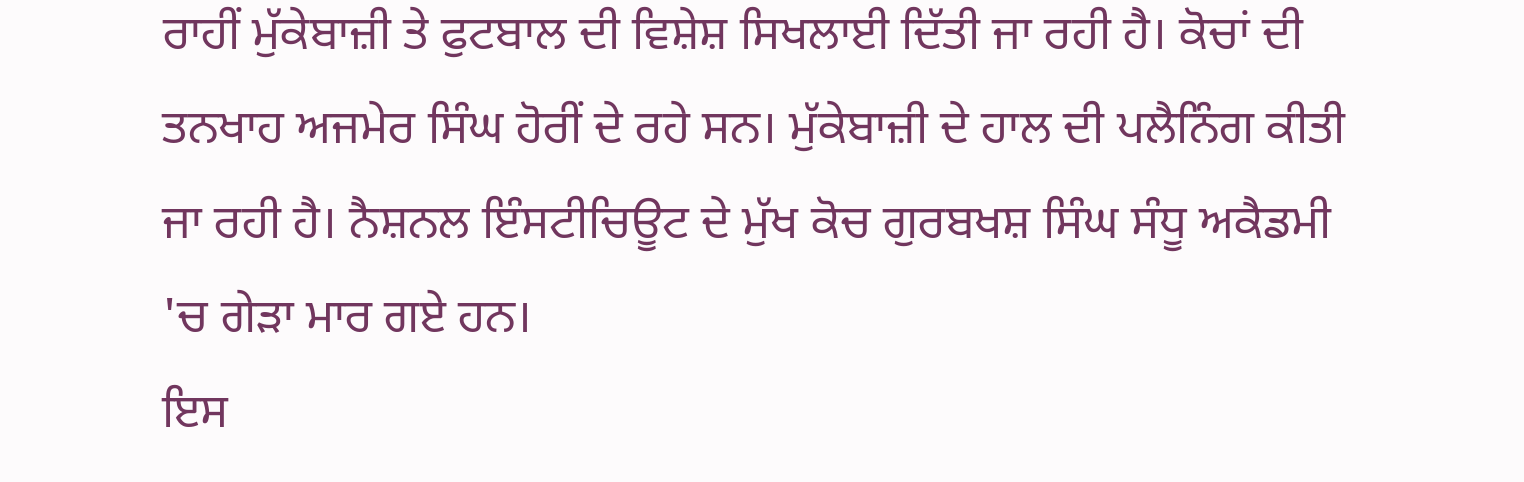ਰਾਹੀਂ ਮੁੱਕੇਬਾਜ਼ੀ ਤੇ ਫੁਟਬਾਲ ਦੀ ਵਿਸ਼ੇਸ਼ ਸਿਖਲਾਈ ਦਿੱਤੀ ਜਾ ਰਹੀ ਹੈ। ਕੋਚਾਂ ਦੀ ਤਨਖਾਹ ਅਜਮੇਰ ਸਿੰਘ ਹੋਰੀਂ ਦੇ ਰਹੇ ਸਨ। ਮੁੱਕੇਬਾਜ਼ੀ ਦੇ ਹਾਲ ਦੀ ਪਲੈਨਿੰਗ ਕੀਤੀ ਜਾ ਰਹੀ ਹੈ। ਨੈਸ਼ਨਲ ਇੰਸਟੀਚਿਊਟ ਦੇ ਮੁੱਖ ਕੋਚ ਗੁਰਬਖਸ਼ ਸਿੰਘ ਸੰਧੂ ਅਕੈਡਮੀ 'ਚ ਗੇੜਾ ਮਾਰ ਗਏ ਹਨ।
ਇਸ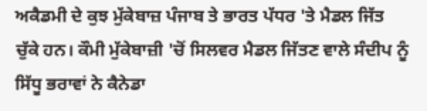ਅਕੈਡਮੀ ਦੇ ਕੁਝ ਮੁੱਕੇਬਾਜ਼ ਪੰਜਾਬ ਤੇ ਭਾਰਤ ਪੱਧਰ 'ਤੇ ਮੈਡਲ ਜਿੱਤ ਚੁੱਕੇ ਹਨ। ਕੌਮੀ ਮੁੱਕੇਬਾਜ਼ੀ 'ਚੋਂ ਸਿਲਵਰ ਮੈਡਲ ਜਿੱਤਣ ਵਾਲੇ ਸੰਦੀਪ ਨੂੰ ਸਿੱਧੂ ਭਰਾਵਾਂ ਨੇ ਕੈਨੇਡਾ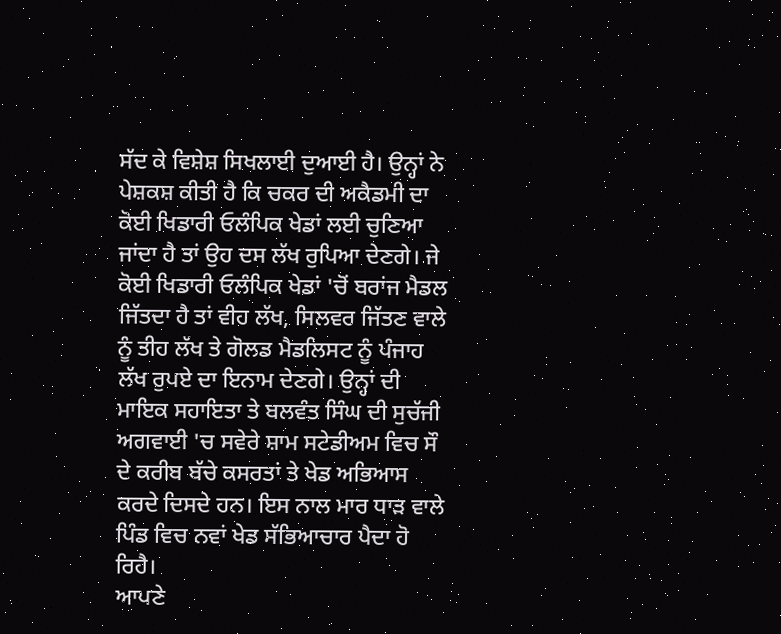ਸੱਦ ਕੇ ਵਿਸ਼ੇਸ਼ ਸਿਖਲਾਈ ਦੁਆਈ ਹੈ। ਉਨ੍ਹਾਂ ਨੇ ਪੇਸ਼ਕਸ਼ ਕੀਤੀ ਹੈ ਕਿ ਚਕਰ ਦੀ ਅਕੈਡਮੀ ਦਾ ਕੋਈ ਖਿਡਾਰੀ ਓਲੰਪਿਕ ਖੇਡਾਂ ਲਈ ਚੁਣਿਆ ਜਾਂਦਾ ਹੈ ਤਾਂ ਉਹ ਦਸ ਲੱਖ ਰੁਪਿਆ ਦੇਣਗੇ। ਜੇ ਕੋਈ ਖਿਡਾਰੀ ਓਲੰਪਿਕ ਖੇਡਾਂ 'ਚੋਂ ਬਰਾਂਜ ਮੈਡਲ ਜਿੱਤਦਾ ਹੈ ਤਾਂ ਵੀਹ ਲੱਖ, ਸਿਲਵਰ ਜਿੱਤਣ ਵਾਲੇ ਨੂੰ ਤੀਹ ਲੱਖ ਤੇ ਗੋਲਡ ਮੈਡਲਿਸਟ ਨੂੰ ਪੰਜਾਹ ਲੱਖ ਰੁਪਏ ਦਾ ਇਨਾਮ ਦੇਣਗੇ। ਉਨ੍ਹਾਂ ਦੀ ਮਾਇਕ ਸਹਾਇਤਾ ਤੇ ਬਲਵੰਤ ਸਿੰਘ ਦੀ ਸੁਚੱਜੀ ਅਗਵਾਈ 'ਚ ਸਵੇਰੇ ਸ਼ਾਮ ਸਟੇਡੀਅਮ ਵਿਚ ਸੌ ਦੇ ਕਰੀਬ ਬੱਚੇ ਕਸਰਤਾਂ ਤੇ ਖੇਡ ਅਭਿਆਸ ਕਰਦੇ ਦਿਸਦੇ ਹਨ। ਇਸ ਨਾਲ ਮਾਰ ਧਾੜ ਵਾਲੇ ਪਿੰਡ ਵਿਚ ਨਵਾਂ ਖੇਡ ਸੱਭਿਆਚਾਰ ਪੈਦਾ ਹੋ ਰਿਹੈ।
ਆਪਣੇ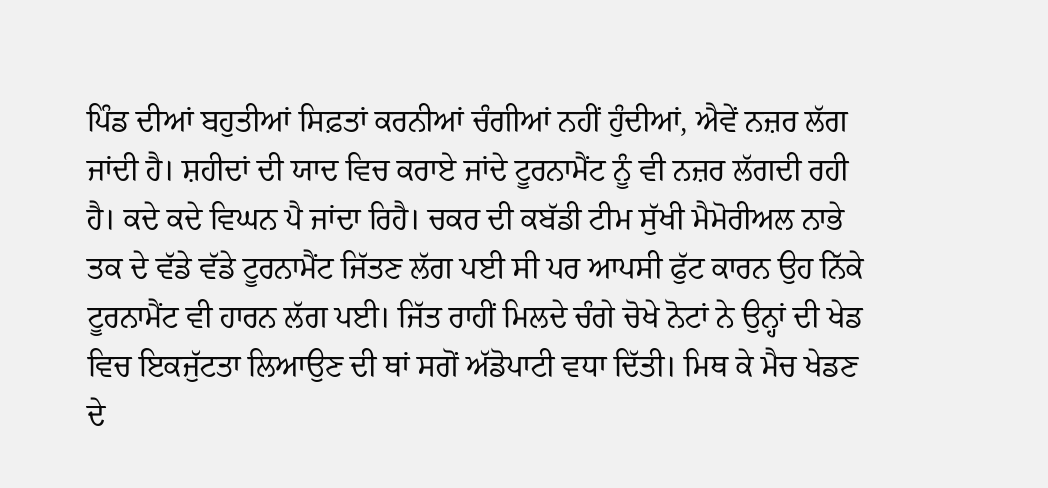ਪਿੰਡ ਦੀਆਂ ਬਹੁਤੀਆਂ ਸਿਫ਼ਤਾਂ ਕਰਨੀਆਂ ਚੰਗੀਆਂ ਨਹੀਂ ਹੁੰਦੀਆਂ, ਐਵੇਂ ਨਜ਼ਰ ਲੱਗ ਜਾਂਦੀ ਹੈ। ਸ਼ਹੀਦਾਂ ਦੀ ਯਾਦ ਵਿਚ ਕਰਾਏ ਜਾਂਦੇ ਟੂਰਨਾਮੈਂਟ ਨੂੰ ਵੀ ਨਜ਼ਰ ਲੱਗਦੀ ਰਹੀ ਹੈ। ਕਦੇ ਕਦੇ ਵਿਘਨ ਪੈ ਜਾਂਦਾ ਰਿਹੈ। ਚਕਰ ਦੀ ਕਬੱਡੀ ਟੀਮ ਸੁੱਖੀ ਮੈਮੋਰੀਅਲ ਨਾਭੇ ਤਕ ਦੇ ਵੱਡੇ ਵੱਡੇ ਟੂਰਨਾਮੈਂਟ ਜਿੱਤਣ ਲੱਗ ਪਈ ਸੀ ਪਰ ਆਪਸੀ ਫੁੱਟ ਕਾਰਨ ਉਹ ਨਿੱਕੇ ਟੂਰਨਾਮੈਂਟ ਵੀ ਹਾਰਨ ਲੱਗ ਪਈ। ਜਿੱਤ ਰਾਹੀਂ ਮਿਲਦੇ ਚੰਗੇ ਚੋਖੇ ਨੋਟਾਂ ਨੇ ਉਨ੍ਹਾਂ ਦੀ ਖੇਡ ਵਿਚ ਇਕਜੁੱਟਤਾ ਲਿਆਉਣ ਦੀ ਥਾਂ ਸਗੋਂ ਅੱਡੋਪਾਟੀ ਵਧਾ ਦਿੱਤੀ। ਮਿਥ ਕੇ ਮੈਚ ਖੇਡਣ ਦੇ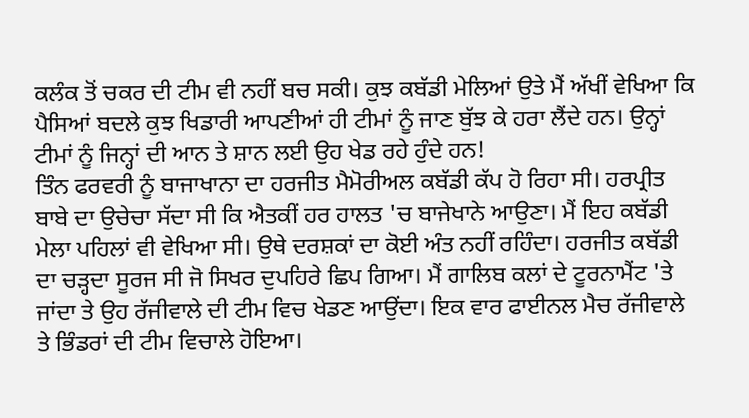ਕਲੰਕ ਤੋਂ ਚਕਰ ਦੀ ਟੀਮ ਵੀ ਨਹੀਂ ਬਚ ਸਕੀ। ਕੁਝ ਕਬੱਡੀ ਮੇਲਿਆਂ ਉਤੇ ਮੈਂ ਅੱਖੀਂ ਵੇਖਿਆ ਕਿ ਪੈਸਿਆਂ ਬਦਲੇ ਕੁਝ ਖਿਡਾਰੀ ਆਪਣੀਆਂ ਹੀ ਟੀਮਾਂ ਨੂੰ ਜਾਣ ਬੁੱਝ ਕੇ ਹਰਾ ਲੈਂਦੇ ਹਨ। ਉਨ੍ਹਾਂ ਟੀਮਾਂ ਨੂੰ ਜਿਨ੍ਹਾਂ ਦੀ ਆਨ ਤੇ ਸ਼ਾਨ ਲਈ ਉਹ ਖੇਡ ਰਹੇ ਹੁੰਦੇ ਹਨ!
ਤਿੰਨ ਫਰਵਰੀ ਨੂੰ ਬਾਜਾਖਾਨਾ ਦਾ ਹਰਜੀਤ ਮੈਮੋਰੀਅਲ ਕਬੱਡੀ ਕੱਪ ਹੋ ਰਿਹਾ ਸੀ। ਹਰਪ੍ਰੀਤ ਬਾਬੇ ਦਾ ਉਚੇਚਾ ਸੱਦਾ ਸੀ ਕਿ ਐਤਕੀਂ ਹਰ ਹਾਲਤ 'ਚ ਬਾਜੇਖਾਨੇ ਆਉਣਾ। ਮੈਂ ਇਹ ਕਬੱਡੀ ਮੇਲਾ ਪਹਿਲਾਂ ਵੀ ਵੇਖਿਆ ਸੀ। ਉਥੇ ਦਰਸ਼ਕਾਂ ਦਾ ਕੋਈ ਅੰਤ ਨਹੀਂ ਰਹਿੰਦਾ। ਹਰਜੀਤ ਕਬੱਡੀ ਦਾ ਚੜ੍ਹਦਾ ਸੂਰਜ ਸੀ ਜੋ ਸਿਖਰ ਦੁਪਹਿਰੇ ਛਿਪ ਗਿਆ। ਮੈਂ ਗਾਲਿਬ ਕਲਾਂ ਦੇ ਟੂਰਨਾਮੈਂਟ 'ਤੇ ਜਾਂਦਾ ਤੇ ਉਹ ਰੱਜੀਵਾਲੇ ਦੀ ਟੀਮ ਵਿਚ ਖੇਡਣ ਆਉਂਦਾ। ਇਕ ਵਾਰ ਫਾਈਨਲ ਮੈਚ ਰੱਜੀਵਾਲੇ ਤੇ ਭਿੰਡਰਾਂ ਦੀ ਟੀਮ ਵਿਚਾਲੇ ਹੋਇਆ।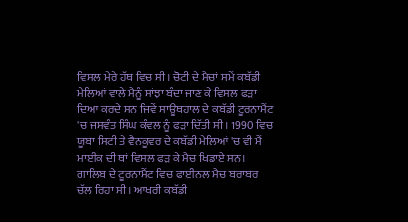ਵਿਸਲ ਮੇਰੇ ਹੱਥ ਵਿਚ ਸੀ। ਚੋਟੀ ਦੇ ਮੈਚਾਂ ਸਮੇਂ ਕਬੱਡੀ ਮੇਲਿਆਂ ਵਾਲੇ ਮੈਨੂੰ ਸਾਂਝਾ ਬੰਦਾ ਜਾਣ ਕੇ ਵਿਸਲ ਫੜਾ ਦਿਆ ਕਰਦੇ ਸਨ ਜਿਵੇਂ ਸਾਊਥਹਾਲ ਦੇ ਕਬੱਡੀ ਟੂਰਨਾਮੈਂਟ 'ਚ ਜਸਵੰਤ ਸਿੰਘ ਕੰਵਲ ਨੂੰ ਫੜਾ ਦਿੱਤੀ ਸੀ। 1990 ਵਿਚ ਯੂਬਾ ਸਿਟੀ ਤੇ ਵੈਨਕੂਵਰ ਦੇ ਕਬੱਡੀ ਮੇਲਿਆਂ 'ਚ ਵੀ ਮੈਂ ਮਾਈਕ ਦੀ ਥਾਂ ਵਿਸਲ ਫੜ ਕੇ ਮੈਚ ਖਿਡਾਏ ਸਨ।
ਗਾਲਿਬ ਦੇ ਟੂਰਨਾਮੈਂਟ ਵਿਚ ਫਾਈਨਲ ਮੈਚ ਬਰਾਬਰ ਚੱਲ ਰਿਹਾ ਸੀ। ਆਖਰੀ ਕਬੱਡੀ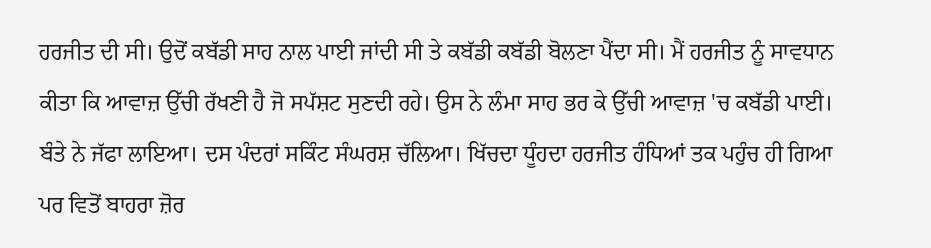ਹਰਜੀਤ ਦੀ ਸੀ। ਉਦੋਂ ਕਬੱਡੀ ਸਾਹ ਨਾਲ ਪਾਈ ਜਾਂਦੀ ਸੀ ਤੇ ਕਬੱਡੀ ਕਬੱਡੀ ਬੋਲਣਾ ਪੈਂਦਾ ਸੀ। ਮੈਂ ਹਰਜੀਤ ਨੂੰ ਸਾਵਧਾਨ ਕੀਤਾ ਕਿ ਆਵਾਜ਼ ਉੱਚੀ ਰੱਖਣੀ ਹੈ ਜੋ ਸਪੱਸ਼ਟ ਸੁਣਦੀ ਰਹੇ। ਉਸ ਨੇ ਲੰਮਾ ਸਾਹ ਭਰ ਕੇ ਉੱਚੀ ਆਵਾਜ਼ 'ਚ ਕਬੱਡੀ ਪਾਈ। ਬੰਤੇ ਨੇ ਜੱਫਾ ਲਾਇਆ। ਦਸ ਪੰਦਰਾਂ ਸਕਿੰਟ ਸੰਘਰਸ਼ ਚੱਲਿਆ। ਖਿੱਚਦਾ ਧੂੰਹਦਾ ਹਰਜੀਤ ਹੰਧਿਆਂ ਤਕ ਪਹੁੰਚ ਹੀ ਗਿਆ ਪਰ ਵਿਤੋਂ ਬਾਹਰਾ ਜ਼ੋਰ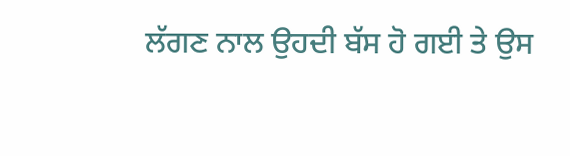ਲੱਗਣ ਨਾਲ ਉਹਦੀ ਬੱਸ ਹੋ ਗਈ ਤੇ ਉਸ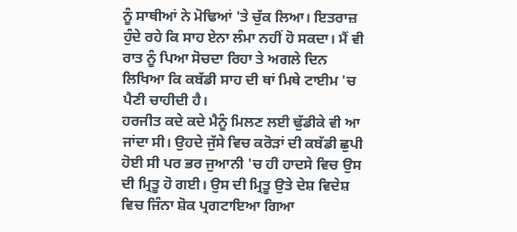ਨੂੰ ਸਾਥੀਆਂ ਨੇ ਮੋਢਿਆਂ 'ਤੇ ਚੁੱਕ ਲਿਆ। ਇਤਰਾਜ਼ ਹੁੰਦੇ ਰਹੇ ਕਿ ਸਾਹ ਏਨਾ ਲੰਮਾ ਨਹੀਂ ਹੋ ਸਕਦਾ। ਮੈਂ ਵੀ ਰਾਤ ਨੂੰ ਪਿਆ ਸੋਚਦਾ ਰਿਹਾ ਤੇ ਅਗਲੇ ਦਿਨ ਲਿਖਿਆ ਕਿ ਕਬੱਡੀ ਸਾਹ ਦੀ ਥਾਂ ਮਿਥੇ ਟਾਈਮ 'ਚ ਪੈਣੀ ਚਾਹੀਦੀ ਹੈ।
ਹਰਜੀਤ ਕਦੇ ਕਦੇ ਮੈਨੂੰ ਮਿਲਣ ਲਈ ਢੁੱਡੀਕੇ ਵੀ ਆ ਜਾਂਦਾ ਸੀ। ਉਹਦੇ ਜੁੱਸੇ ਵਿਚ ਕਰੋੜਾਂ ਦੀ ਕਬੱਡੀ ਛੁਪੀ ਹੋਈ ਸੀ ਪਰ ਭਰ ਜੁਆਨੀ 'ਚ ਹੀ ਹਾਦਸੇ ਵਿਚ ਉਸ ਦੀ ਮ੍ਰਿਤੂ ਹੋ ਗਈ। ਉਸ ਦੀ ਮ੍ਰਿਤੂ ਉਤੇ ਦੇਸ਼ ਵਿਦੇਸ਼ ਵਿਚ ਜਿੰਨਾ ਸ਼ੋਕ ਪ੍ਰਗਟਾਇਆ ਗਿਆ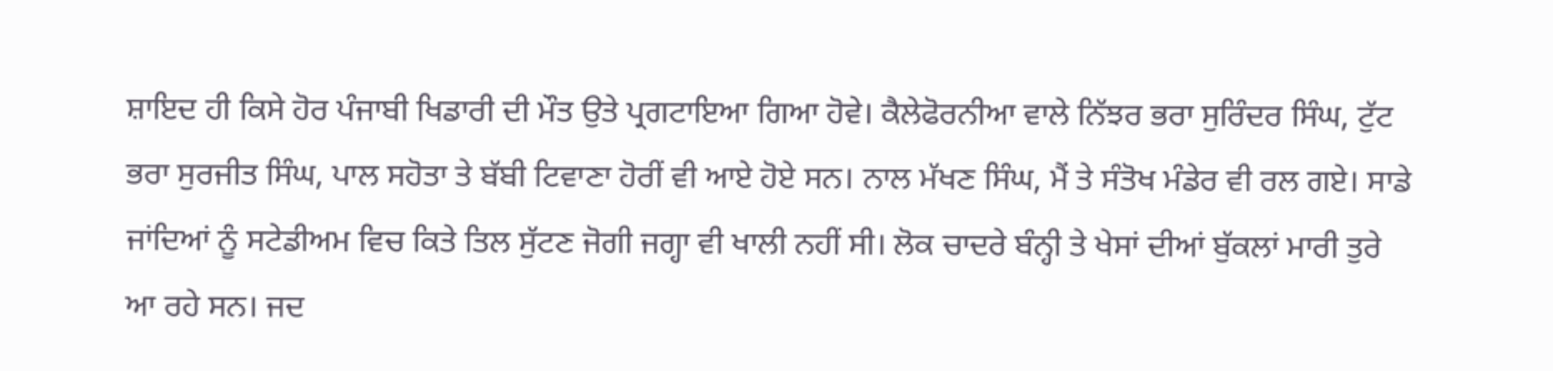ਸ਼ਾਇਦ ਹੀ ਕਿਸੇ ਹੋਰ ਪੰਜਾਬੀ ਖਿਡਾਰੀ ਦੀ ਮੌਤ ਉਤੇ ਪ੍ਰਗਟਾਇਆ ਗਿਆ ਹੋਵੇ। ਕੈਲੇਫੋਰਨੀਆ ਵਾਲੇ ਨਿੱਝਰ ਭਰਾ ਸੁਰਿੰਦਰ ਸਿੰਘ, ਟੁੱਟ ਭਰਾ ਸੁਰਜੀਤ ਸਿੰਘ, ਪਾਲ ਸਹੋਤਾ ਤੇ ਬੱਬੀ ਟਿਵਾਣਾ ਹੋਰੀਂ ਵੀ ਆਏ ਹੋਏ ਸਨ। ਨਾਲ ਮੱਖਣ ਸਿੰਘ, ਮੈਂ ਤੇ ਸੰਤੋਖ ਮੰਡੇਰ ਵੀ ਰਲ ਗਏ। ਸਾਡੇ ਜਾਂਦਿਆਂ ਨੂੰ ਸਟੇਡੀਅਮ ਵਿਚ ਕਿਤੇ ਤਿਲ ਸੁੱਟਣ ਜੋਗੀ ਜਗ੍ਹਾ ਵੀ ਖਾਲੀ ਨਹੀਂ ਸੀ। ਲੋਕ ਚਾਦਰੇ ਬੰਨ੍ਹੀ ਤੇ ਖੇਸਾਂ ਦੀਆਂ ਬੁੱਕਲਾਂ ਮਾਰੀ ਤੁਰੇ ਆ ਰਹੇ ਸਨ। ਜਦ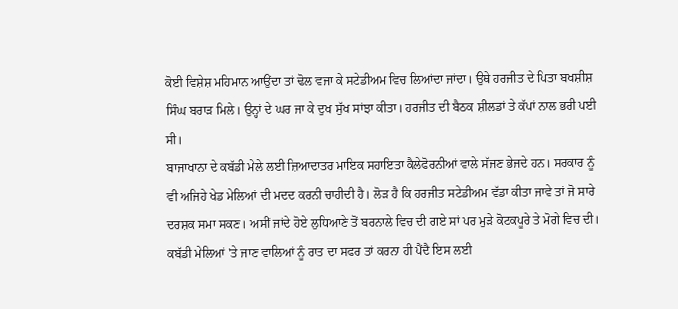ਕੋਈ ਵਿਸ਼ੇਸ਼ ਮਹਿਮਾਨ ਆਉਂਦਾ ਤਾਂ ਢੋਲ ਵਜਾ ਕੇ ਸਟੇਡੀਅਮ ਵਿਚ ਲਿਆਂਦਾ ਜਾਂਦਾ। ਉਥੇ ਹਰਜੀਤ ਦੇ ਪਿਤਾ ਬਖਸ਼ੀਸ਼ ਸਿੰਘ ਬਰਾੜ ਮਿਲੇ। ਉਨ੍ਹਾਂ ਦੇ ਘਰ ਜਾ ਕੇ ਦੁਖ ਸੁੱਖ ਸਾਂਝਾ ਕੀਤਾ। ਹਰਜੀਤ ਦੀ ਬੈਠਕ ਸ਼ੀਲਡਾਂ ਤੇ ਕੱਪਾਂ ਨਾਲ ਭਰੀ ਪਈ ਸੀ।
ਬਾਜਾਖਾਨਾ ਦੇ ਕਬੱਡੀ ਮੇਲੇ ਲਈ ਜ਼ਿਆਦਾਤਰ ਮਾਇਕ ਸਹਾਇਤਾ ਕੈਲੇਫੋਰਨੀਆਂ ਵਾਲੇ ਸੱਜਣ ਭੇਜਦੇ ਹਨ। ਸਰਕਾਰ ਨੂੰ ਵੀ ਅਜਿਹੇ ਖੇਡ ਮੇਲਿਆਂ ਦੀ ਮਦਦ ਕਰਨੀ ਚਾਹੀਦੀ ਹੈ। ਲੋੜ ਹੈ ਕਿ ਹਰਜੀਤ ਸਟੇਡੀਅਮ ਵੱਡਾ ਕੀਤਾ ਜਾਵੇ ਤਾਂ ਜੋ ਸਾਰੇ ਦਰਸ਼ਕ ਸਮਾ ਸਕਣ। ਅਸੀਂ ਜਾਂਦੇ ਹੋਏ ਲੁਧਿਆਣੇ ਤੋਂ ਬਰਨਾਲੇ ਵਿਚ ਦੀ ਗਏ ਸਾਂ ਪਰ ਮੁੜੇ ਕੋਟਕਪੂਰੇ ਤੇ ਮੋਗੇ ਵਿਚ ਦੀ। ਕਬੱਡੀ ਮੇਲਿਆਂ 'ਤੇ ਜਾਣ ਵਾਲਿਆਂ ਨੂੰ ਰਾਤ ਦਾ ਸਫਰ ਤਾਂ ਕਰਨਾ ਹੀ ਪੈਂਦੈ ਇਸ ਲਈ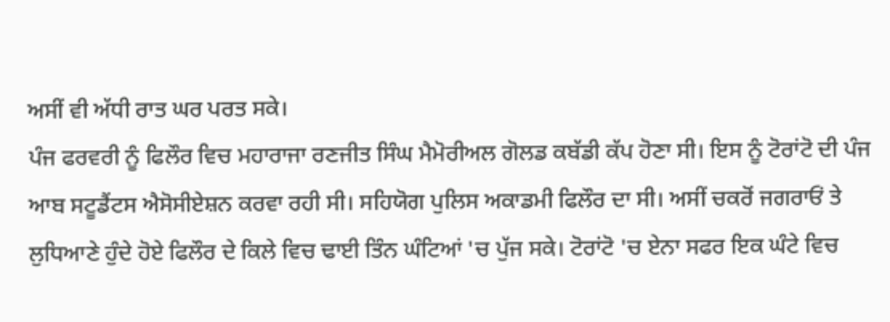ਅਸੀਂ ਵੀ ਅੱਧੀ ਰਾਤ ਘਰ ਪਰਤ ਸਕੇ।
ਪੰਜ ਫਰਵਰੀ ਨੂੰ ਫਿਲੌਰ ਵਿਚ ਮਹਾਰਾਜਾ ਰਣਜੀਤ ਸਿੰਘ ਮੈਮੋਰੀਅਲ ਗੋਲਡ ਕਬੱਡੀ ਕੱਪ ਹੋਣਾ ਸੀ। ਇਸ ਨੂੰ ਟੋਰਾਂਟੋ ਦੀ ਪੰਜ ਆਬ ਸਟੂਡੈਂਟਸ ਐਸੋਸੀਏਸ਼ਨ ਕਰਵਾ ਰਹੀ ਸੀ। ਸਹਿਯੋਗ ਪੁਲਿਸ ਅਕਾਡਮੀ ਫਿਲੌਰ ਦਾ ਸੀ। ਅਸੀਂ ਚਕਰੋਂ ਜਗਰਾਓਂ ਤੇ ਲੁਧਿਆਣੇ ਹੁੰਦੇ ਹੋਏ ਫਿਲੌਰ ਦੇ ਕਿਲੇ ਵਿਚ ਢਾਈ ਤਿੰਨ ਘੰਟਿਆਂ 'ਚ ਪੁੱਜ ਸਕੇ। ਟੋਰਾਂਟੋ 'ਚ ਏਨਾ ਸਫਰ ਇਕ ਘੰਟੇ ਵਿਚ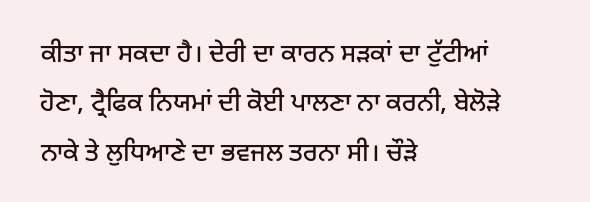ਕੀਤਾ ਜਾ ਸਕਦਾ ਹੈ। ਦੇਰੀ ਦਾ ਕਾਰਨ ਸੜਕਾਂ ਦਾ ਟੁੱਟੀਆਂ ਹੋਣਾ, ਟ੍ਰੈਫਿਕ ਨਿਯਮਾਂ ਦੀ ਕੋਈ ਪਾਲਣਾ ਨਾ ਕਰਨੀ, ਬੇਲੋੜੇ ਨਾਕੇ ਤੇ ਲੁਧਿਆਣੇ ਦਾ ਭਵਜਲ ਤਰਨਾ ਸੀ। ਚੌੜੇ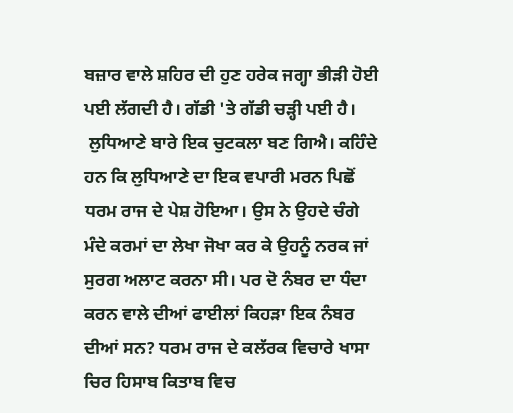ਬਜ਼ਾਰ ਵਾਲੇ ਸ਼ਹਿਰ ਦੀ ਹੁਣ ਹਰੇਕ ਜਗ੍ਹਾ ਭੀੜੀ ਹੋਈ ਪਈ ਲੱਗਦੀ ਹੈ। ਗੱਡੀ 'ਤੇ ਗੱਡੀ ਚੜ੍ਹੀ ਪਈ ਹੈ।
 ਲੁਧਿਆਣੇ ਬਾਰੇ ਇਕ ਚੁਟਕਲਾ ਬਣ ਗਿਐ। ਕਹਿੰਦੇ ਹਨ ਕਿ ਲੁਧਿਆਣੇ ਦਾ ਇਕ ਵਪਾਰੀ ਮਰਨ ਪਿਛੋਂ ਧਰਮ ਰਾਜ ਦੇ ਪੇਸ਼ ਹੋਇਆ। ਉਸ ਨੇ ਉਹਦੇ ਚੰਗੇ ਮੰਦੇ ਕਰਮਾਂ ਦਾ ਲੇਖਾ ਜੋਖਾ ਕਰ ਕੇ ਉਹਨੂੰ ਨਰਕ ਜਾਂ ਸੁਰਗ ਅਲਾਟ ਕਰਨਾ ਸੀ। ਪਰ ਦੋ ਨੰਬਰ ਦਾ ਧੰਦਾ ਕਰਨ ਵਾਲੇ ਦੀਆਂ ਫਾਈਲਾਂ ਕਿਹੜਾ ਇਕ ਨੰਬਰ ਦੀਆਂ ਸਨ? ਧਰਮ ਰਾਜ ਦੇ ਕਲੱਰਕ ਵਿਚਾਰੇ ਖਾਸਾ ਚਿਰ ਹਿਸਾਬ ਕਿਤਾਬ ਵਿਚ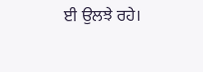ਈ ਉਲਝੇ ਰਹੇ।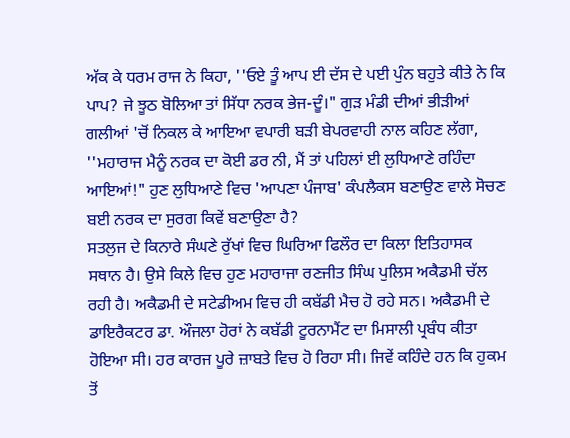ਅੱਕ ਕੇ ਧਰਮ ਰਾਜ ਨੇ ਕਿਹਾ, ''ਓਏ ਤੂੰ ਆਪ ਈ ਦੱਸ ਦੇ ਪਈ ਪੁੰਨ ਬਹੁਤੇ ਕੀਤੇ ਨੇ ਕਿ ਪਾਪ? ਜੇ ਝੂਠ ਬੋਲਿਆ ਤਾਂ ਸਿੱਧਾ ਨਰਕ ਭੇਜ-ਦੂੰ।" ਗੁੜ ਮੰਡੀ ਦੀਆਂ ਭੀੜੀਆਂ ਗਲੀਆਂ 'ਚੋਂ ਨਿਕਲ ਕੇ ਆਇਆ ਵਪਾਰੀ ਬੜੀ ਬੇਪਰਵਾਹੀ ਨਾਲ ਕਹਿਣ ਲੱਗਾ, ''ਮਹਾਰਾਜ ਮੈਨੂੰ ਨਰਕ ਦਾ ਕੋਈ ਡਰ ਨੀ, ਮੈਂ ਤਾਂ ਪਹਿਲਾਂ ਈ ਲੁਧਿਆਣੇ ਰਹਿੰਦਾ ਆਇਆਂ!" ਹੁਣ ਲੁਧਿਆਣੇ ਵਿਚ 'ਆਪਣਾ ਪੰਜਾਬ' ਕੰਪਲੈਕਸ ਬਣਾਉਣ ਵਾਲੇ ਸੋਚਣ ਬਈ ਨਰਕ ਦਾ ਸੁਰਗ ਕਿਵੇਂ ਬਣਾਉਣਾ ਹੈ?
ਸਤਲੁਜ ਦੇ ਕਿਨਾਰੇ ਸੰਘਣੇ ਰੁੱਖਾਂ ਵਿਚ ਘਿਰਿਆ ਫਿਲੌਰ ਦਾ ਕਿਲਾ ਇਤਿਹਾਸਕ ਸਥਾਨ ਹੈ। ਉਸੇ ਕਿਲੇ ਵਿਚ ਹੁਣ ਮਹਾਰਾਜਾ ਰਣਜੀਤ ਸਿੰਘ ਪੁਲਿਸ ਅਕੈਡਮੀ ਚੱਲ ਰਹੀ ਹੈ। ਅਕੈਡਮੀ ਦੇ ਸਟੇਡੀਅਮ ਵਿਚ ਹੀ ਕਬੱਡੀ ਮੈਚ ਹੋ ਰਹੇ ਸਨ। ਅਕੈਡਮੀ ਦੇ ਡਾਇਰੈਕਟਰ ਡਾ. ਔਜਲਾ ਹੋਰਾਂ ਨੇ ਕਬੱਡੀ ਟੂਰਨਾਮੈਂਟ ਦਾ ਮਿਸਾਲੀ ਪ੍ਰਬੰਧ ਕੀਤਾ ਹੋਇਆ ਸੀ। ਹਰ ਕਾਰਜ ਪੂਰੇ ਜ਼ਾਬਤੇ ਵਿਚ ਹੋ ਰਿਹਾ ਸੀ। ਜਿਵੇਂ ਕਹਿੰਦੇ ਹਨ ਕਿ ਹੁਕਮ ਤੋਂ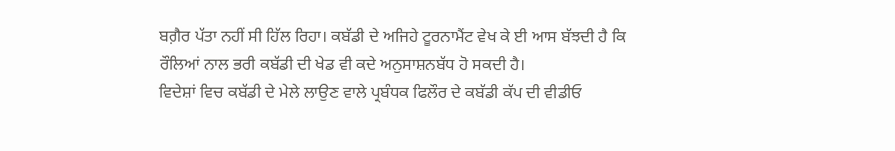ਬਗ਼ੈਰ ਪੱਤਾ ਨਹੀਂ ਸੀ ਹਿੱਲ ਰਿਹਾ। ਕਬੱਡੀ ਦੇ ਅਜਿਹੇ ਟੂਰਨਾਮੈਂਟ ਵੇਖ ਕੇ ਈ ਆਸ ਬੱਝਦੀ ਹੈ ਕਿ ਰੌਲਿਆਂ ਨਾਲ ਭਰੀ ਕਬੱਡੀ ਦੀ ਖੇਡ ਵੀ ਕਦੇ ਅਨੁਸਾਸ਼ਨਬੱਧ ਹੋ ਸਕਦੀ ਹੈ।
ਵਿਦੇਸ਼ਾਂ ਵਿਚ ਕਬੱਡੀ ਦੇ ਮੇਲੇ ਲਾਉਣ ਵਾਲੇ ਪ੍ਰਬੰਧਕ ਫਿਲੌਰ ਦੇ ਕਬੱਡੀ ਕੱਪ ਦੀ ਵੀਡੀਓ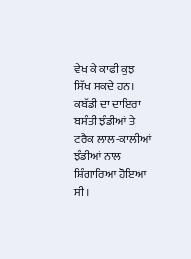ਵੇਖ ਕੇ ਕਾਫੀ ਕੁਝ ਸਿੱਖ ਸਕਦੇ ਹਨ। ਕਬੱਡੀ ਦਾ ਦਾਇਰਾ ਬਸੰਤੀ ਝੰਡੀਆਂ ਤੇ ਟਰੈਕ ਲਾਲ-ਕਾਲੀਆਂ ਝੰਡੀਆਂ ਨਾਲ ਸ਼ਿੰਗਾਰਿਆ ਹੋਇਆ ਸੀ।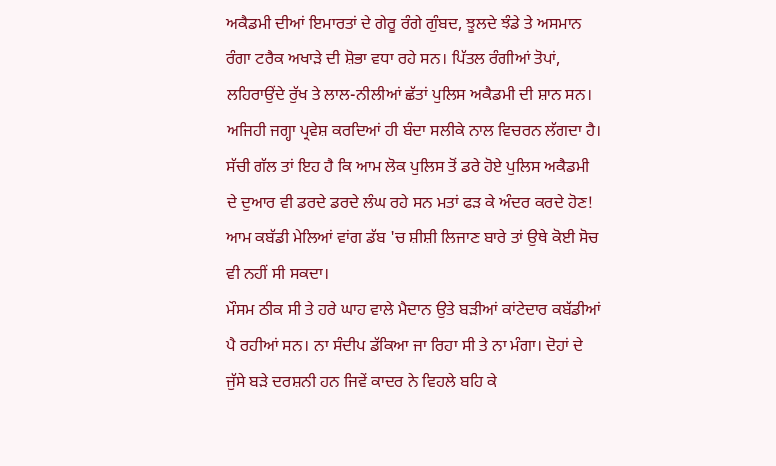ਅਕੈਡਮੀ ਦੀਆਂ ਇਮਾਰਤਾਂ ਦੇ ਗੇਰੂ ਰੰਗੇ ਗੁੰਬਦ, ਝੂਲਦੇ ਝੰਡੇ ਤੇ ਅਸਮਾਨ ਰੰਗਾ ਟਰੈਕ ਅਖਾੜੇ ਦੀ ਸ਼ੋਭਾ ਵਧਾ ਰਹੇ ਸਨ। ਪਿੱਤਲ ਰੰਗੀਆਂ ਤੋਪਾਂ, ਲਹਿਰਾਉਂਦੇ ਰੁੱਖ ਤੇ ਲਾਲ-ਨੀਲੀਆਂ ਛੱਤਾਂ ਪੁਲਿਸ ਅਕੈਡਮੀ ਦੀ ਸ਼ਾਨ ਸਨ। ਅਜਿਹੀ ਜਗ੍ਹਾ ਪ੍ਰਵੇਸ਼ ਕਰਦਿਆਂ ਹੀ ਬੰਦਾ ਸਲੀਕੇ ਨਾਲ ਵਿਚਰਨ ਲੱਗਦਾ ਹੈ। ਸੱਚੀ ਗੱਲ ਤਾਂ ਇਹ ਹੈ ਕਿ ਆਮ ਲੋਕ ਪੁਲਿਸ ਤੋਂ ਡਰੇ ਹੋਏ ਪੁਲਿਸ ਅਕੈਡਮੀ ਦੇ ਦੁਆਰ ਵੀ ਡਰਦੇ ਡਰਦੇ ਲੰਘ ਰਹੇ ਸਨ ਮਤਾਂ ਫੜ ਕੇ ਅੰਦਰ ਕਰਦੇ ਹੋਣ! ਆਮ ਕਬੱਡੀ ਮੇਲਿਆਂ ਵਾਂਗ ਡੱਬ 'ਚ ਸ਼ੀਸ਼ੀ ਲਿਜਾਣ ਬਾਰੇ ਤਾਂ ਉਥੇ ਕੋਈ ਸੋਚ ਵੀ ਨਹੀਂ ਸੀ ਸਕਦਾ।
ਮੌਸਮ ਠੀਕ ਸੀ ਤੇ ਹਰੇ ਘਾਹ ਵਾਲੇ ਮੈਦਾਨ ਉਤੇ ਬੜੀਆਂ ਕਾਂਟੇਦਾਰ ਕਬੱਡੀਆਂ ਪੈ ਰਹੀਆਂ ਸਨ। ਨਾ ਸੰਦੀਪ ਡੱਕਿਆ ਜਾ ਰਿਹਾ ਸੀ ਤੇ ਨਾ ਮੰਗਾ। ਦੋਹਾਂ ਦੇ ਜੁੱਸੇ ਬੜੇ ਦਰਸ਼ਨੀ ਹਨ ਜਿਵੇਂ ਕਾਦਰ ਨੇ ਵਿਹਲੇ ਬਹਿ ਕੇ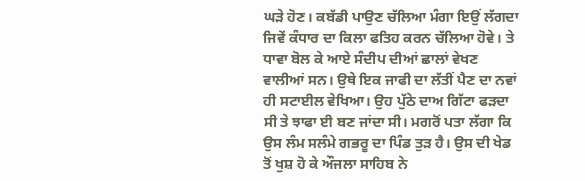ਘੜੇ ਹੋਣ। ਕਬੱਡੀ ਪਾਉਣ ਚੱਲਿਆ ਮੰਗਾ ਇਉਂ ਲੱਗਦਾ ਜਿਵੇਂ ਕੰਧਾਰ ਦਾ ਕਿਲਾ ਫਤਿਹ ਕਰਨ ਚੱਲਿਆ ਹੋਵੇ। ਤੇ ਧਾਵਾ ਬੋਲ ਕੇ ਆਏ ਸੰਦੀਪ ਦੀਆਂ ਛਾਲਾਂ ਵੇਖਣ ਵਾਲੀਆਂ ਸਨ। ਉਥੇ ਇਕ ਜਾਫੀ ਦਾ ਲੱਤੀਂ ਪੈਣ ਦਾ ਨਵਾਂ ਹੀ ਸਟਾਈਲ ਵੇਖਿਆ। ਉਹ ਪੁੱਠੇ ਦਾਅ ਗਿੱਟਾ ਫੜਦਾ ਸੀ ਤੇ ਝਾਫਾ ਈ ਬਣ ਜਾਂਦਾ ਸੀ। ਮਗਰੋਂ ਪਤਾ ਲੱਗਾ ਕਿ ਉਸ ਲੰਮ ਸਲੰਮੇ ਗਭਰੂ ਦਾ ਪਿੰਡ ਤੁੜ ਹੈ। ਉਸ ਦੀ ਖੇਡ ਤੋਂ ਖੁਸ਼ ਹੋ ਕੇ ਔਜਲਾ ਸਾਹਿਬ ਨੇ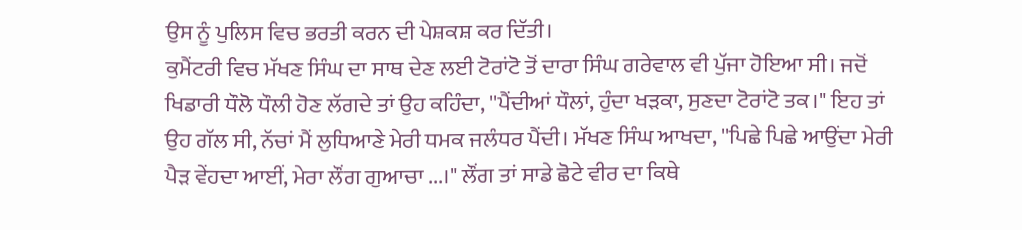ਉਸ ਨੂੰ ਪੁਲਿਸ ਵਿਚ ਭਰਤੀ ਕਰਨ ਦੀ ਪੇਸ਼ਕਸ਼ ਕਰ ਦਿੱਤੀ।
ਕੁਮੈਂਟਰੀ ਵਿਚ ਮੱਖਣ ਸਿੰਘ ਦਾ ਸਾਥ ਦੇਣ ਲਈ ਟੋਰਾਂਟੋ ਤੋਂ ਦਾਰਾ ਸਿੰਘ ਗਰੇਵਾਲ ਵੀ ਪੁੱਜਾ ਹੋਇਆ ਸੀ। ਜਦੋਂ ਖਿਡਾਰੀ ਧੌਲੋ ਧੌਲੀ ਹੋਣ ਲੱਗਦੇ ਤਾਂ ਉਹ ਕਹਿੰਦਾ, ''ਪੈਂਦੀਆਂ ਧੌਲਾਂ, ਹੁੰਦਾ ਖੜਕਾ, ਸੁਣਦਾ ਟੋਰਾਂਟੋ ਤਕ।" ਇਹ ਤਾਂ ਉਹ ਗੱਲ ਸੀ, ਨੱਚਾਂ ਮੈਂ ਲੁਧਿਆਣੇ ਮੇਰੀ ਧਮਕ ਜਲੰਧਰ ਪੈਂਦੀ। ਮੱਖਣ ਸਿੰਘ ਆਖਦਾ, ''ਪਿਛੇ ਪਿਛੇ ਆਉਂਦਾ ਮੇਰੀ ਪੈੜ ਵੇਂਹਦਾ ਆਈਂ, ਮੇਰਾ ਲੌਂਗ ਗੁਆਚਾ ...।" ਲੌਂਗ ਤਾਂ ਸਾਡੇ ਛੋਟੇ ਵੀਰ ਦਾ ਕਿਥੇ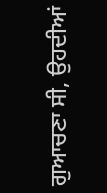ਗੁਆਚਣਾ ਸੀ, ਉਹਦੀਆਂ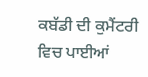ਕਬੱਡੀ ਦੀ ਕੁਮੈਂਟਰੀ ਵਿਚ ਪਾਈਆਂ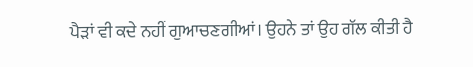ਪੈੜਾਂ ਵੀ ਕਦੇ ਨਹੀਂ ਗੁਆਚਣਗੀਆਂ। ਉਹਨੇ ਤਾਂ ਉਹ ਗੱਲ ਕੀਤੀ ਹੈ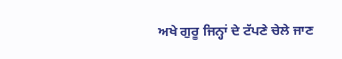ਅਖੇ ਗੁਰੂ ਜਿਨ੍ਹਾਂ ਦੇ ਟੱਪਣੇ ਚੇਲੇ ਜਾਣ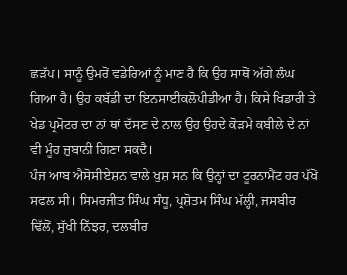ਛੜੱਪ। ਸਾਨੂੰ ਉਮਰੋਂ ਵਡੇਰਿਆਂ ਨੂੰ ਮਾਣ ਹੈ ਕਿ ਉਹ ਸਾਥੋਂ ਅੱਗੇ ਲੰਘ ਗਿਆ ਹੈ। ਉਹ ਕਬੱਡੀ ਦਾ ਇਨਸਾਈਕਲੋਪੀਡੀਆ ਹੈ। ਕਿਸੇ ਖਿਡਾਰੀ ਤੇ ਖੇਡ ਪ੍ਰਮੋਟਰ ਦਾ ਨਾਂ ਥਾਂ ਦੱਸਣ ਦੇ ਨਾਲ ਉਹ ਉਹਦੇ ਕੋੜਮੇ ਕਬੀਲੇ ਦੇ ਨਾਂ ਵੀ ਮੂੰਹ ਜ਼ੁਬਾਨੀ ਗਿਣਾ ਸਕਦੈ।
ਪੰਜ ਆਬ ਐਸੋਸੀਏਸ਼ਨ ਵਾਲੇ ਖੁਸ਼ ਸਨ ਕਿ ਉਨ੍ਹਾਂ ਦਾ ਟੂਰਨਾਮੈਂਟ ਹਰ ਪੱਖੋਂ ਸਫਲ ਸੀ। ਸਿਮਰਜੀਤ ਸਿੰਘ ਸੰਧੂ, ਪ੍ਰਸ਼ੋਤਮ ਸਿੰਘ ਮੱਲ੍ਹੀ, ਜਸਬੀਰ ਢਿੱਲੋਂ, ਸੁੱਖੀ ਨਿੱਝਰ, ਦਲਬੀਰ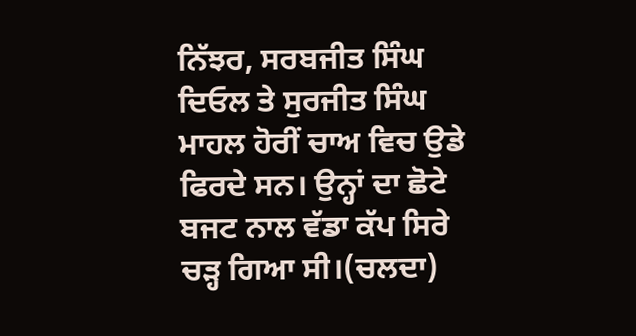ਨਿੱਝਰ, ਸਰਬਜੀਤ ਸਿੰਘ ਦਿਓਲ ਤੇ ਸੁਰਜੀਤ ਸਿੰਘ ਮਾਹਲ ਹੋਰੀਂ ਚਾਅ ਵਿਚ ਉਡੇ ਫਿਰਦੇ ਸਨ। ਉਨ੍ਹਾਂ ਦਾ ਛੋਟੇ ਬਜਟ ਨਾਲ ਵੱਡਾ ਕੱਪ ਸਿਰੇ ਚੜ੍ਹ ਗਿਆ ਸੀ।(ਚਲਦਾ)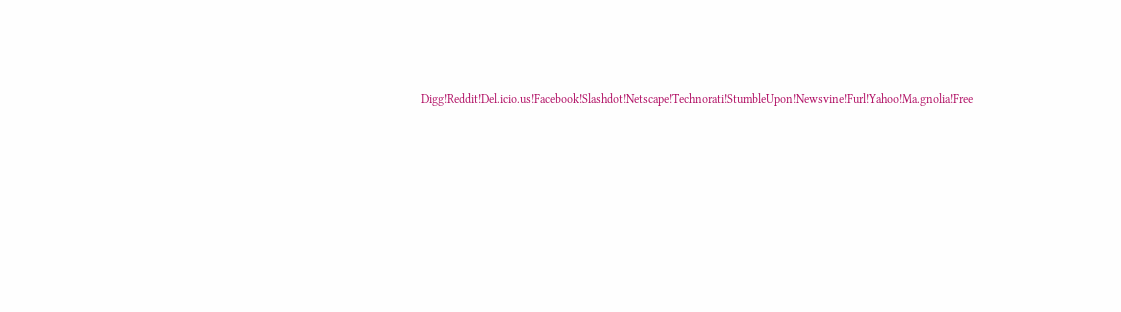Digg!Reddit!Del.icio.us!Facebook!Slashdot!Netscape!Technorati!StumbleUpon!Newsvine!Furl!Yahoo!Ma.gnolia!Free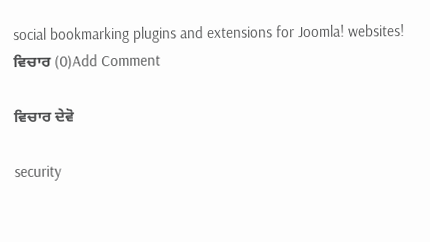social bookmarking plugins and extensions for Joomla! websites!
ਵਿਚਾਰ (0)Add Comment

ਵਿਚਾਰ ਦੇਵੋ

security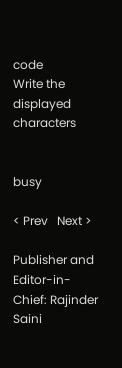code
Write the displayed characters


busy

< Prev   Next >

Publisher and Editor-in-Chief: Rajinder Saini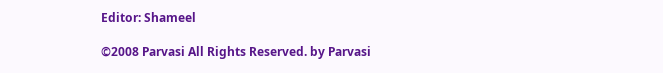Editor: Shameel

©2008 Parvasi All Rights Reserved. by Parvasi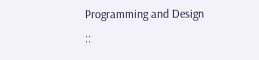Programming and Design ::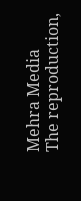Mehra Media
The reproduction,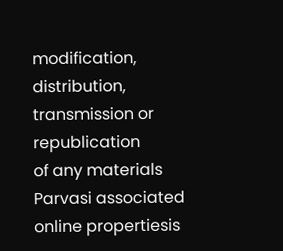modification, distribution, transmission or republication
of any materials Parvasi associated online propertiesis